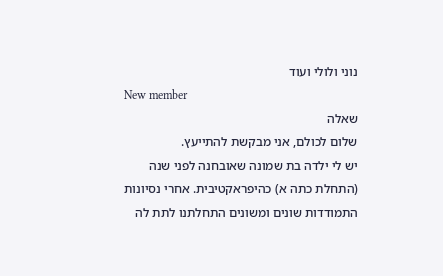נוני ולולי ועוד
New member
שאלה
שלום לכולם, אני מבקשת להתייעץ.
יש לי ילדה בת שמונה שאובחנה לפני שנה (התחלת כתה א) כהיפראקטיבית. אחרי נסיונות התמודדות שונים ומשונים התחלתנו לתת לה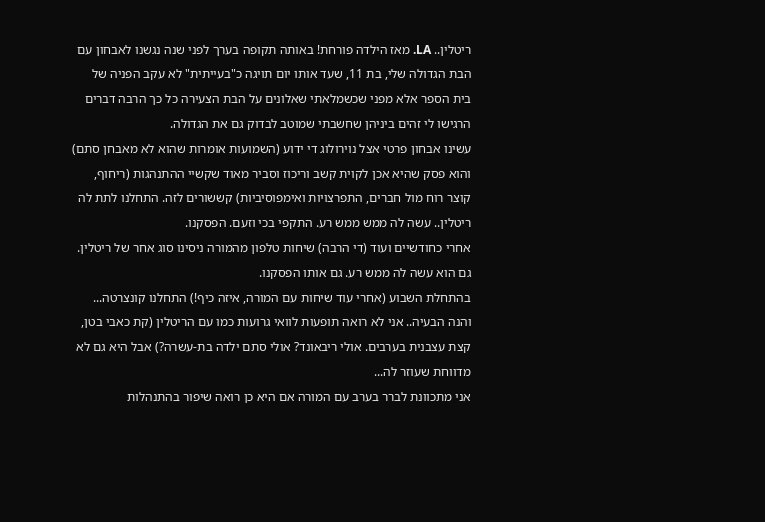ריטלין.. LA. מאז הילדה פורחת! באותה תקופה בערך לפני שנה נגשנו לאבחון עם הבת הגדולה שלי, בת 11, שעד אותו יום תויגה כ"בעייתית" לא עקב הפניה של בית הספר אלא מפני שכשמלאתי שאלונים על הבת הצעירה כל כך הרבה דברים הרגישו לי זהים ביניהן שחשבתי שמוטב לבדוק גם את הגדולה.
עשינו אבחון פרטי אצל נוירולוג די ידוע (השמועות אומרות שהוא לא מאבחן סתם) והוא פסק שהיא אכן לקוית קשב וריכוז וסביר מאוד שקשיי ההתנהגות (ריחוף, קוצר רוח מול חברים, התפרצויות ואימפוסיביות) קששורים לזה. התחלנו לתת לה ריטלין.. עשה לה ממש ממש רע. התקפי בכי וזעם. הפסקנו.
אחרי כחודשיים ועוד (די הרבה) שיחות טלפון מהמורה ניסינו סוג אחר של ריטלין. גם הוא עשה לה ממש רע. גם אותו הפסקנו.
בהתחלת השבוע (אחרי עוד שיחות עם המורה, איזה כיף!) התחלנו קונצרטה...
והנה הבעיה.. אני לא רואה תופעות לוואי גרועות כמו עם הריטלין (קת כאבי בטן, קצת עצבנית בערבים. אולי ריבאונד? אולי סתם ילדה בת-עשרה?) אבל היא גם לא מדווחת שעוזר לה...
אני מתכוונת לברר בערב עם המורה אם היא כן רואה שיפור בהתנהלות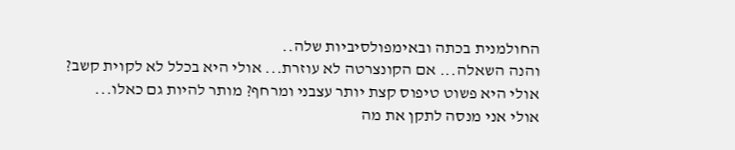החולמנית בכתה ובאימפולסיביות שלה..
והנה השאלה... אם הקונצרטה לא עוזרת... אולי היא בכלל לא לקוית קשב? אולי היא פשוט טיפוס קצת יותר עצבני ומרחף? מותר להיות גם כאלו...
אולי אני מנסה לתקן את מה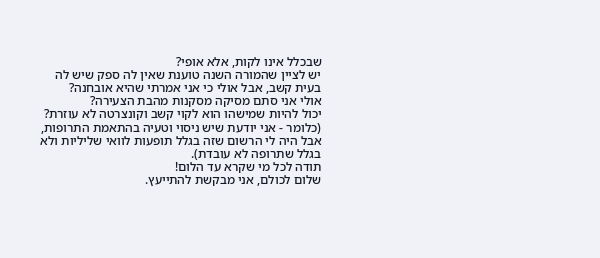שבכלל אינו לקות, אלא אופי?
יש לציין שהמורה השנה טוענת שאין לה ספק שיש לה בעית קשב, אבל אולי כי אני אמרתי שהיא אובחנה?
אולי אני סתם מסיקה מסקנות מהבת הצעירה?
יכול להיות שמישהו הוא לקוי קשב וקונצרטה לא עוזרת? (כלומר - אני יודעת שיש ניסוי וטעיה בהתאמת התרופות, אבל היה לי הרשום שזה בגלל תופעות לוואי שליליות ולא בגלל שתרופה לא עובדת).
תודה לכל מי שקרא עד הלום!
שלום לכולם, אני מבקשת להתייעץ.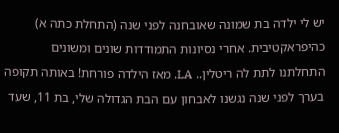יש לי ילדה בת שמונה שאובחנה לפני שנה (התחלת כתה א) כהיפראקטיבית. אחרי נסיונות התמודדות שונים ומשונים התחלתנו לתת לה ריטלין.. LA. מאז הילדה פורחת! באותה תקופה בערך לפני שנה נגשנו לאבחון עם הבת הגדולה שלי, בת 11, שעד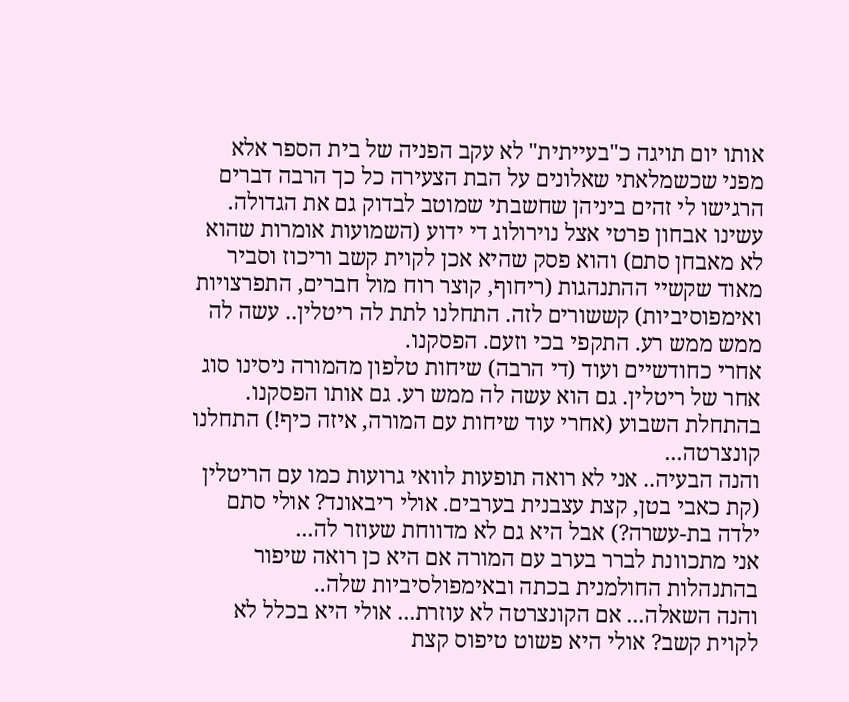אותו יום תויגה כ"בעייתית" לא עקב הפניה של בית הספר אלא מפני שכשמלאתי שאלונים על הבת הצעירה כל כך הרבה דברים הרגישו לי זהים ביניהן שחשבתי שמוטב לבדוק גם את הגדולה.
עשינו אבחון פרטי אצל נוירולוג די ידוע (השמועות אומרות שהוא לא מאבחן סתם) והוא פסק שהיא אכן לקוית קשב וריכוז וסביר מאוד שקשיי ההתנהגות (ריחוף, קוצר רוח מול חברים, התפרצויות ואימפוסיביות) קששורים לזה. התחלנו לתת לה ריטלין.. עשה לה ממש ממש רע. התקפי בכי וזעם. הפסקנו.
אחרי כחודשיים ועוד (די הרבה) שיחות טלפון מהמורה ניסינו סוג אחר של ריטלין. גם הוא עשה לה ממש רע. גם אותו הפסקנו.
בהתחלת השבוע (אחרי עוד שיחות עם המורה, איזה כיף!) התחלנו קונצרטה...
והנה הבעיה.. אני לא רואה תופעות לוואי גרועות כמו עם הריטלין (קת כאבי בטן, קצת עצבנית בערבים. אולי ריבאונד? אולי סתם ילדה בת-עשרה?) אבל היא גם לא מדווחת שעוזר לה...
אני מתכוונת לברר בערב עם המורה אם היא כן רואה שיפור בהתנהלות החולמנית בכתה ובאימפולסיביות שלה..
והנה השאלה... אם הקונצרטה לא עוזרת... אולי היא בכלל לא לקוית קשב? אולי היא פשוט טיפוס קצת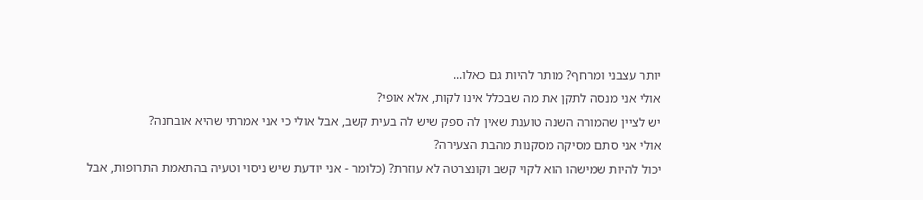יותר עצבני ומרחף? מותר להיות גם כאלו...
אולי אני מנסה לתקן את מה שבכלל אינו לקות, אלא אופי?
יש לציין שהמורה השנה טוענת שאין לה ספק שיש לה בעית קשב, אבל אולי כי אני אמרתי שהיא אובחנה?
אולי אני סתם מסיקה מסקנות מהבת הצעירה?
יכול להיות שמישהו הוא לקוי קשב וקונצרטה לא עוזרת? (כלומר - אני יודעת שיש ניסוי וטעיה בהתאמת התרופות, אבל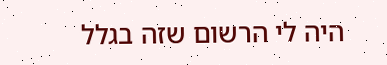היה לי הרשום שזה בגלל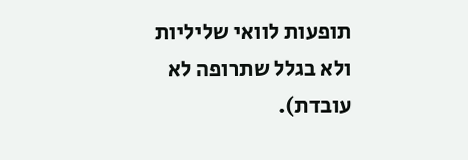תופעות לוואי שליליות ולא בגלל שתרופה לא עובדת).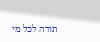תודה לכל מי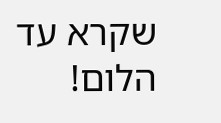שקרא עד הלום!